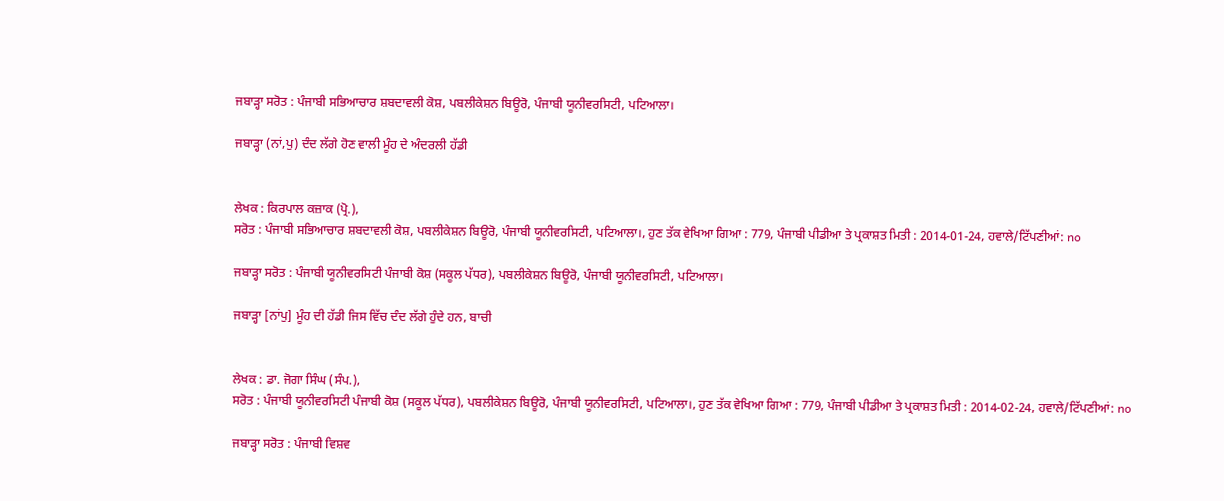ਜਬਾੜ੍ਹਾ ਸਰੋਤ : ਪੰਜਾਬੀ ਸਭਿਆਚਾਰ ਸ਼ਬਦਾਵਲੀ ਕੋਸ਼, ਪਬਲੀਕੇਸ਼ਨ ਬਿਊਰੋ, ਪੰਜਾਬੀ ਯੂਨੀਵਰਸਿਟੀ, ਪਟਿਆਲਾ।

ਜਬਾੜ੍ਹਾ (ਨਾਂ,ਪੁ) ਦੰਦ ਲੱਗੇ ਹੋਣ ਵਾਲੀ ਮੂੰਹ ਦੇ ਅੰਦਰਲੀ ਹੱਡੀ


ਲੇਖਕ : ਕਿਰਪਾਲ ਕਜ਼ਾਕ (ਪ੍ਰੋ.),
ਸਰੋਤ : ਪੰਜਾਬੀ ਸਭਿਆਚਾਰ ਸ਼ਬਦਾਵਲੀ ਕੋਸ਼, ਪਬਲੀਕੇਸ਼ਨ ਬਿਊਰੋ, ਪੰਜਾਬੀ ਯੂਨੀਵਰਸਿਟੀ, ਪਟਿਆਲਾ।, ਹੁਣ ਤੱਕ ਵੇਖਿਆ ਗਿਆ : 779, ਪੰਜਾਬੀ ਪੀਡੀਆ ਤੇ ਪ੍ਰਕਾਸ਼ਤ ਮਿਤੀ : 2014-01-24, ਹਵਾਲੇ/ਟਿੱਪਣੀਆਂ: no

ਜਬਾੜ੍ਹਾ ਸਰੋਤ : ਪੰਜਾਬੀ ਯੂਨੀਵਰਸਿਟੀ ਪੰਜਾਬੀ ਕੋਸ਼ (ਸਕੂਲ ਪੱਧਰ), ਪਬਲੀਕੇਸ਼ਨ ਬਿਊਰੋ, ਪੰਜਾਬੀ ਯੂਨੀਵਰਸਿਟੀ, ਪਟਿਆਲਾ।

ਜਬਾੜ੍ਹਾ [ਨਾਂਪੁ] ਮੂੰਹ ਦੀ ਹੱਡੀ ਜਿਸ ਵਿੱਚ ਦੰਦ ਲੱਗੇ ਹੁੰਦੇ ਹਨ, ਬਾਚੀ


ਲੇਖਕ : ਡਾ. ਜੋਗਾ ਸਿੰਘ (ਸੰਪ.),
ਸਰੋਤ : ਪੰਜਾਬੀ ਯੂਨੀਵਰਸਿਟੀ ਪੰਜਾਬੀ ਕੋਸ਼ (ਸਕੂਲ ਪੱਧਰ), ਪਬਲੀਕੇਸ਼ਨ ਬਿਊਰੋ, ਪੰਜਾਬੀ ਯੂਨੀਵਰਸਿਟੀ, ਪਟਿਆਲਾ।, ਹੁਣ ਤੱਕ ਵੇਖਿਆ ਗਿਆ : 779, ਪੰਜਾਬੀ ਪੀਡੀਆ ਤੇ ਪ੍ਰਕਾਸ਼ਤ ਮਿਤੀ : 2014-02-24, ਹਵਾਲੇ/ਟਿੱਪਣੀਆਂ: no

ਜਬਾੜ੍ਹਾ ਸਰੋਤ : ਪੰਜਾਬੀ ਵਿਸ਼ਵ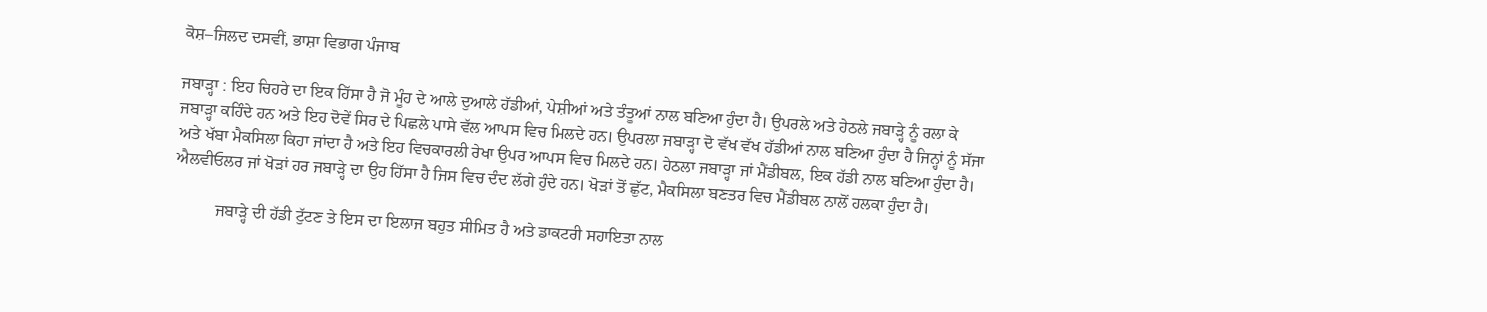ਕੋਸ਼–ਜਿਲਦ ਦਸਵੀਂ, ਭਾਸ਼ਾ ਵਿਭਾਗ ਪੰਜਾਬ

ਜਬਾੜ੍ਹਾ : ਇਹ ਚਿਹਰੇ ਦਾ ਇਕ ਹਿੱਸਾ ਹੈ ਜੋ ਮੂੰਹ ਦੇ ਆਲੇ ਦੁਆਲੇ ਹੱਡੀਆਂ, ਪੇਸ਼ੀਆਂ ਅਤੇ ਤੰਤੂਆਂ ਨਾਲ ਬਣਿਆ ਹੁੰਦਾ ਹੈ। ਉਪਰਲੇ ਅਤੇ ਹੇਠਲੇ ਜਬਾੜ੍ਹੇ ਨੂੰ ਰਲਾ ਕੇ ਜਬਾੜ੍ਹਾ ਕਹਿੰਦੇ ਹਨ ਅਤੇ ਇਹ ਦੋਵੇਂ ਸਿਰ ਦੇ ਪਿਛਲੇ ਪਾਸੇ ਵੱਲ ਆਪਸ ਵਿਚ ਮਿਲਦੇ ਹਨ। ਉਪਰਲਾ ਜਬਾੜ੍ਹਾ ਦੋ ਵੱਖ ਵੱਖ ਹੱਡੀਆਂ ਨਾਲ ਬਣਿਆ ਹੁੰਦਾ ਹੈ ਜਿਨ੍ਹਾਂ ਨੂੰ ਸੱਜਾ ਅਤੇ ਖੱਬਾ ਮੈਕਸਿਲਾ ਕਿਹਾ ਜਾਂਦਾ ਹੈ ਅਤੇ ਇਹ ਵਿਚਕਾਰਲੀ ਰੇਖਾ ਉਪਰ ਆਪਸ ਵਿਚ ਮਿਲਦੇ ਹਨ। ਹੇਠਲਾ ਜਬਾੜ੍ਹਾ ਜਾਂ ਮੈਂਡੀਬਲ, ਇਕ ਹੱਡੀ ਨਾਲ ਬਣਿਆ ਹੁੰਦਾ ਹੈ। ਐਲਵੀਓਲਰ ਜਾਂ ਖੋੜਾਂ ਹਰ ਜਬਾੜ੍ਹੇ ਦਾ ਉਹ ਹਿੱਸਾ ਹੈ ਜਿਸ ਵਿਚ ਦੰਦ ਲੱਗੇ ਹੁੰਦੇ ਹਨ। ਖੋੜਾਂ ਤੋਂ ਛੁੱਟ, ਮੈਕਸਿਲਾ ਬਣਤਰ ਵਿਚ ਮੈਂਡੀਬਲ ਨਾਲੋਂ ਹਲਕਾ ਹੁੰਦਾ ਹੈ।

          ਜਬਾੜ੍ਹੇ ਦੀ ਹੱਡੀ ਟੁੱਟਣ ਤੇ ਇਸ ਦਾ ਇਲਾਜ ਬਹੁਤ ਸੀਮਿਤ ਹੈ ਅਤੇ ਡਾਕਟਰੀ ਸਹਾਇਤਾ ਨਾਲ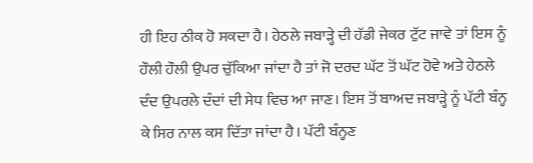ਹੀ ਇਹ ਠੀਕ ਹੋ ਸਕਦਾ ਹੈ। ਹੇਠਲੇ ਜਬਾੜ੍ਹੇ ਦੀ ਹੱਡੀ ਜੇਕਰ ਟੁੱਟ ਜਾਵੇ ਤਾਂ ਇਸ ਨੂੰ ਹੌਲੀ ਹੌਲੀ ਉਪਰ ਚੁੱਕਿਆ ਜਾਂਦਾ ਹੈ ਤਾਂ ਜੋ ਦਰਦ ਘੱਟ ਤੋਂ ਘੱਟ ਹੋਵੇ ਅਤੇ ਹੇਠਲੇ ਦੰਦ ਉਪਰਲੇ ਦੰਦਾਂ ਦੀ ਸੇਧ ਵਿਚ ਆ ਜਾਣ। ਇਸ ਤੋਂ ਬਾਅਦ ਜਬਾੜ੍ਹੇ ਨੂੰ ਪੱਟੀ ਬੰਨ੍ਹ ਕੇ ਸਿਰ ਨਾਲ ਕਸ ਦਿੱਤਾ ਜਾਂਦਾ ਹੈ। ਪੱਟੀ ਬੰਨ੍ਹਣ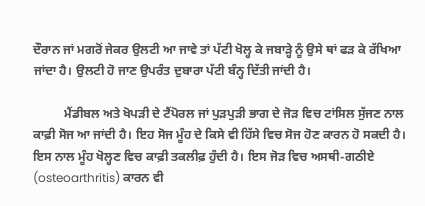ਦੌਰਾਨ ਜਾਂ ਮਗਰੋਂ ਜੇਕਰ ਉਲਟੀ ਆ ਜਾਵੇ ਤਾਂ ਪੱਟੀ ਖੋਲ੍ਹ ਕੇ ਜਬਾੜ੍ਹੇ ਨੂੰ ਉਸੇ ਥਾਂ ਫੜ ਕੇ ਰੱਖਿਆ ਜਾਂਦਾ ਹੈ। ਉਲਟੀ ਹੋ ਜਾਣ ਉਪਰੰਤ ਦੁਬਾਰਾ ਪੱਟੀ ਬੰਨ੍ਹ ਦਿੱਤੀ ਜਾਂਦੀ ਹੈ।

          ਮੈਂਡੀਬਲ ਅਤੇ ਖੋਪੜੀ ਦੇ ਟੈਂਪੋਰਲ ਜਾਂ ਪੁੜਪੁੜੀ ਭਾਗ ਦੇ ਜੋੜ ਵਿਚ ਟਾਂਸਿਲ ਸੁੱਜਣ ਨਾਲ ਕਾਫ਼ੀ ਸੋਜ ਆ ਜਾਂਦੀ ਹੈ। ਇਹ ਸੋਜ ਮੂੰਹ ਦੇ ਕਿਸੇ ਵੀ ਹਿੱਸੇ ਵਿਚ ਸੋਜ ਹੋਣ ਕਾਰਨ ਹੋ ਸਕਦੀ ਹੈ। ਇਸ ਨਾਲ ਮੂੰਹ ਖੋਲ੍ਹਣ ਵਿਚ ਕਾਫ਼ੀ ਤਕਲੀਫ਼ ਹੁੰਦੀ ਹੈ। ਇਸ ਜੋੜ ਵਿਚ ਅਸਥੀ-ਗਠੀਏ (osteoarthritis) ਕਾਰਨ ਵੀ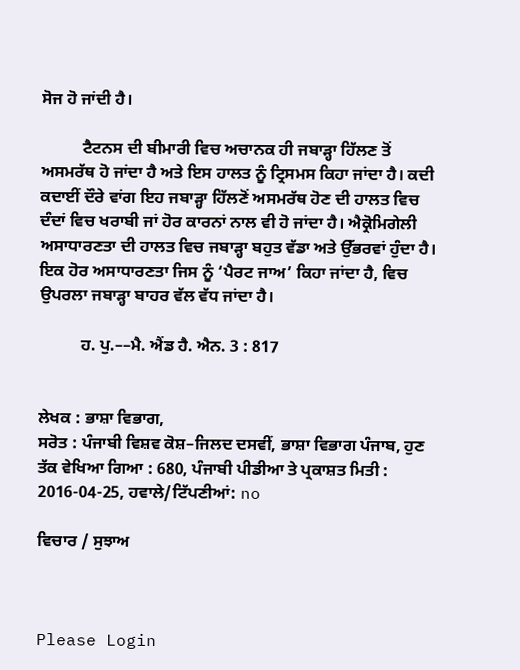ਸੋਜ ਹੋ ਜਾਂਦੀ ਹੈ।

          ਟੈਟਨਸ ਦੀ ਬੀਮਾਰੀ ਵਿਚ ਅਚਾਨਕ ਹੀ ਜਬਾੜ੍ਹਾ ਹਿੱਲਣ ਤੋਂ ਅਸਮਰੱਥ ਹੋ ਜਾਂਦਾ ਹੈ ਅਤੇ ਇਸ ਹਾਲਤ ਨੂੰ ਟ੍ਰਿਸਮਸ ਕਿਹਾ ਜਾਂਦਾ ਹੈ। ਕਦੀ ਕਦਾਈਂ ਦੌਰੇ ਵਾਂਗ ਇਹ ਜਬਾੜ੍ਹਾ ਹਿੱਲਣੋਂ ਅਸਮਰੱਥ ਹੋਣ ਦੀ ਹਾਲਤ ਵਿਚ ਦੰਦਾਂ ਵਿਚ ਖਰਾਬੀ ਜਾਂ ਹੋਰ ਕਾਰਨਾਂ ਨਾਲ ਵੀ ਹੋ ਜਾਂਦਾ ਹੈ। ਐਕ੍ਰੋਮਿਗੇਲੀ ਅਸਾਧਾਰਣਤਾ ਦੀ ਹਾਲਤ ਵਿਚ ਜਬਾੜ੍ਹਾ ਬਹੁਤ ਵੱਡਾ ਅਤੇ ਉੱਭਰਵਾਂ ਹੁੰਦਾ ਹੈ। ਇਕ ਹੋਰ ਅਸਾਧਾਰਣਤਾ ਜਿਸ ਨੂੰ ‘ਪੈਰਟ ਜਾਅ’ ਕਿਹਾ ਜਾਂਦਾ ਹੈ, ਵਿਚ ਉਪਰਲਾ ਜਬਾੜ੍ਹਾ ਬਾਹਰ ਵੱਲ ਵੱਧ ਜਾਂਦਾ ਹੈ।

          ਹ. ਪੁ.––ਮੈ. ਐਂਡ ਹੈ. ਐਨ. 3 : 817


ਲੇਖਕ : ਭਾਸ਼ਾ ਵਿਭਾਗ,
ਸਰੋਤ : ਪੰਜਾਬੀ ਵਿਸ਼ਵ ਕੋਸ਼–ਜਿਲਦ ਦਸਵੀਂ, ਭਾਸ਼ਾ ਵਿਭਾਗ ਪੰਜਾਬ, ਹੁਣ ਤੱਕ ਵੇਖਿਆ ਗਿਆ : 680, ਪੰਜਾਬੀ ਪੀਡੀਆ ਤੇ ਪ੍ਰਕਾਸ਼ਤ ਮਿਤੀ : 2016-04-25, ਹਵਾਲੇ/ਟਿੱਪਣੀਆਂ: no

ਵਿਚਾਰ / ਸੁਝਾਅ



Please Login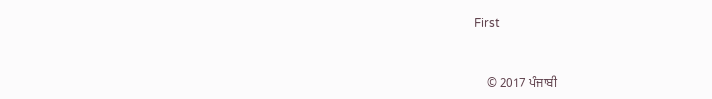First


    © 2017 ਪੰਜਾਬੀ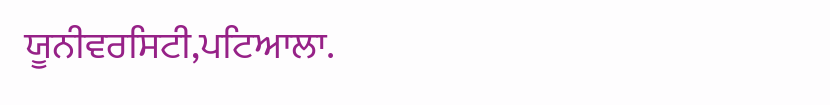ਯੂਨੀਵਰਸਿਟੀ,ਪਟਿਆਲਾ.